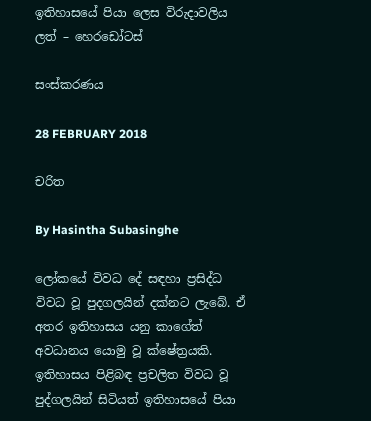ඉතිහාසයේ පියා ලෙස විරුදාවලිය ලත් – හෙරඩෝටස්

සංස්කරණය

28 FEBRUARY 2018

චරිත

By Hasintha Subasinghe

ලෝකයේ විවධ දේ සඳහා ප්‍රසිද්ධ විවධ වූ පුදගලයින් දක්නට ලැබේ. ඒ අතර ඉතිහාසය යනු කාගේත් අවධානය යොමු වූ ක්ෂේත්‍රයකි. ඉතිහාසය පිළිබඳ ප්‍රචලිත විවධ වූ පුද්ගලයින් සිටියත් ඉතිහාසයේ පියා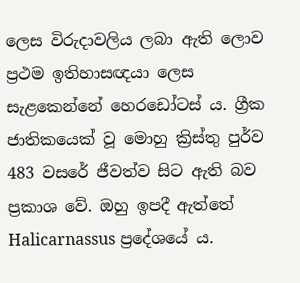ලෙස විරුදාවලිය ලබා ඇති ලොව ප්‍රථම ඉතිහාසඥයා ලෙස සැළකෙන්නේ හෙරඩෝටස් ය. ග්‍රීක ජාතිකයෙක් වූ මොහු ක්‍රිස්තු පුර්ව 483 වසරේ ජීවත්ව සිට ඇති බව ප්‍රකාශ වේ. ඔහු ඉපදී ඇත්තේ Halicarnassus ප්‍රදේශයේ ය.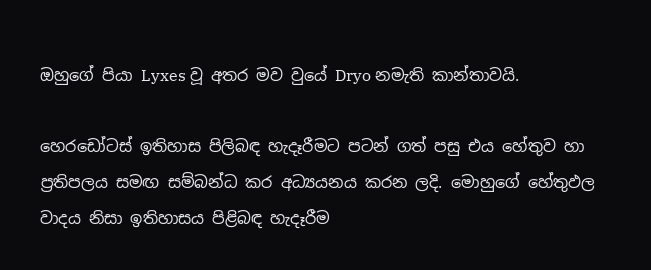ඔහුගේ පියා Lyxes වූ අතර මව වුයේ Dryo නමැති කාන්තාවයි.

හෙරඩෝටස් ඉතිහාස පිලිබඳ හැදෑරීමට පටන් ගත් පසු එය හේතුව හා ප්‍රතිපලය සමඟ සම්බන්ධ කර අධ්‍යයනය කරන ලදි. මොහුගේ හේතුඵල වාදය නිසා ඉතිහාසය පිළිබඳ හැදෑරීම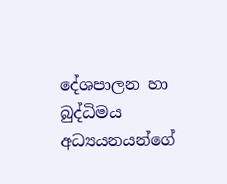දේශපාලන හා බුද්ධිමය අධ්‍යයනයන්ගේ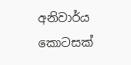අනිවාර්ය කොටසක්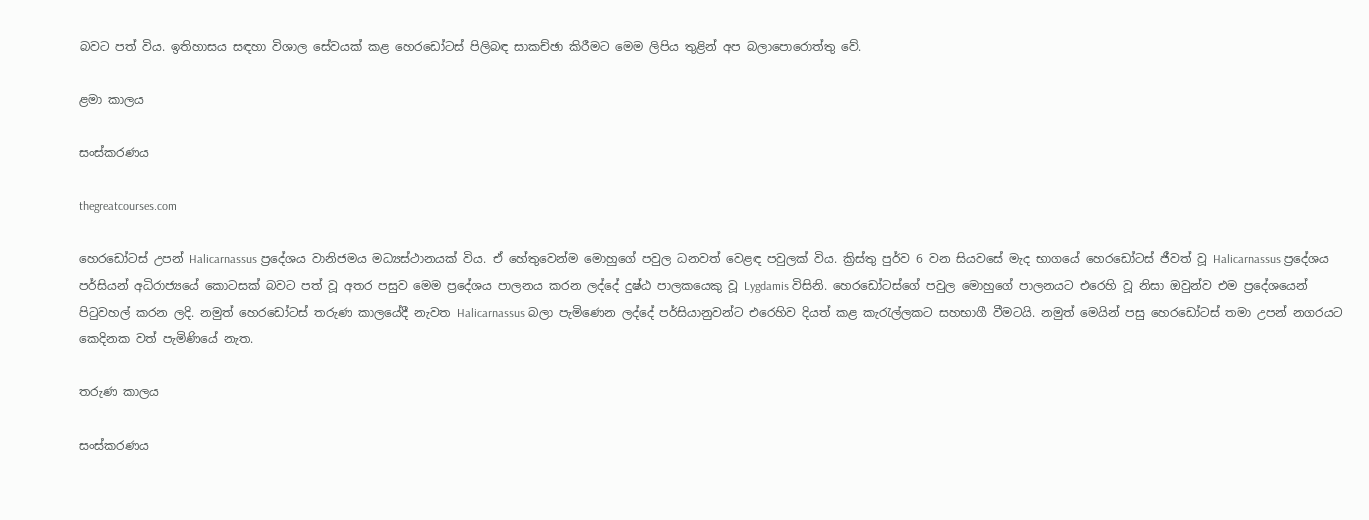බවට පත් විය. ඉතිහාසය සඳහා විශාල සේවයක් කළ හෙරඩෝටස් පිලිබඳ සාකච්ඡා කිරීමට මෙම ලිපිය තුළින් අප බලාපොරොත්තු වේ.

ළමා කාලය

සංස්කරණය

thegreatcourses.com

හෙරඩෝටස් උපන් Halicarnassus ප්‍රදේශය වානිජමය මධ්‍යස්ථානයක් විය. ඒ හේතුවෙන්ම මොහුගේ පවුල ධනවත් වෙළඳ පවුලක් විය. ක්‍රිස්තු පුර්ව 6 වන සියවසේ මැද භාගයේ හෙරඩෝටස් ජීවත් වූ Halicarnassus ප්‍රදේශය පර්සියන් අධිරාජ්‍යයේ කොටසක් බවට පත් වූ අතර පසුව මෙම ප්‍රදේශය පාලනය කරන ලද්දේ දුෂ්ඨ පාලකයෙකු වූ Lygdamis විසිනි. හෙරඩෝටස්ගේ පවුල මොහුගේ පාලනයට එරෙහි වූ නිසා ඔවුන්ව එම ප්‍රදේශයෙන් පිටුවහල් කරන ලදි. නමුත් හෙරඩෝටස් තරුණ කාලයේදී නැවත Halicarnassus බලා පැමිණෙන ලද්දේ පර්සියානුවන්ට එරෙහිව දියත් කළ කැරැල්ලකට සහභාගී වීමටයි. නමුත් මෙයින් පසු හෙරඩෝටස් තමා උපන් නගරයට කෙදිනක වත් පැමිණියේ නැත.

තරුණ කාලය

සංස්කරණය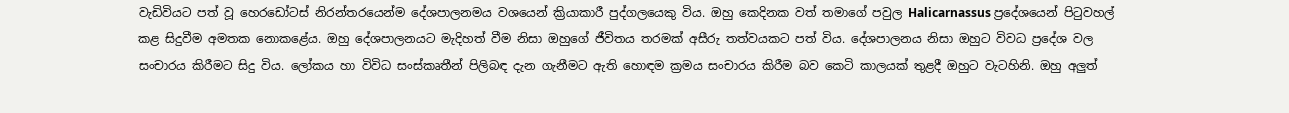වැඩිවියට පත් වූ හෙරඩෝටස් නිරන්තරයෙන්ම දේශපාලනමය වශයෙන් ක්‍රියාකාරී පුද්ගලයෙකු විය. ඔහු කෙදිනක වත් තමාගේ පවුල Halicarnassus ප්‍රදේශයෙන් පිටුවහල් කළ සිදුවීම අමතක නොකළේය. ඔහු දේශපාලනයට මැදිහත් වීම නිසා ඔහුගේ ජීවිතය තරමක් අසීරු තත්වයකට පත් විය. දේශපාලනය නිසා ඔහුට විවධ ප්‍රදේශ වල සංචාරය කිරීමට සිදු විය. ලෝකය හා විවිධ සංස්කෘතීන් පිලිබඳ දැන ගැනීමට ඇති හොඳම ක්‍රමය සංචාරය කිරීම බව කෙටි කාලයක් තුළදී ඔහුට වැටහිනි. ඔහු අලුත්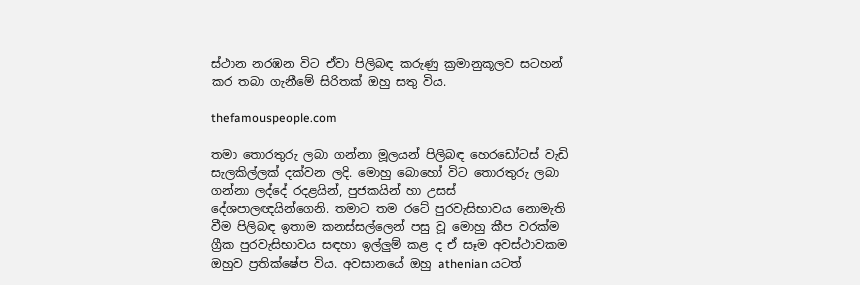ස්ථාන නරඹන විට ඒවා පිලිබඳ කරුණු ක්‍රමානුකූලව සටහන් කර තබා ගැනීමේ සිරිතක් ඔහු සතු විය.

thefamouspeople.com

තමා තොරතුරු ලබා ගන්නා මූලයන් පිලිබඳ හෙරඩෝටස් වැඩි සැලකිල්ලක් දක්වන ලදි. මොහු බොහෝ විට තොරතුරු ලබා ගන්නා ලද්දේ රදළයින්, පුජකයින් හා උසස් දේශපාලඥයින්ගෙනි. තමාට තම රටේ පුරවැසිභාවය නොමැති වීම පිලිබඳ ඉතාම කනස්සල්ලෙන් පසු වූ මොහු කීප වරක්ම ග්‍රීක පුරවැසිභාවය සඳහා ඉල්ලුම් කළ ද ඒ සෑම අවස්ථාවකම ඔහුව ප්‍රතික්ෂේප විය. අවසානයේ ඔහු athenian යටත්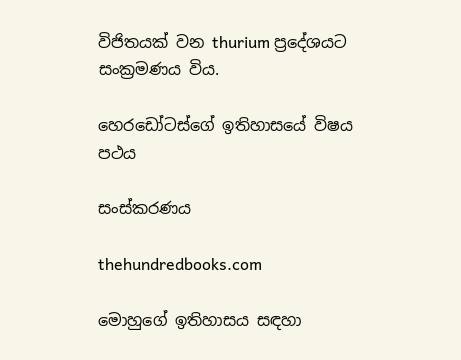විජිතයක් වන thurium ප්‍රදේශයට සංක්‍රමණය විය.

හෙරඩෝටස්ගේ ඉතිහාසයේ විෂය පථය

සංස්කරණය

thehundredbooks.com

මොහුගේ ඉතිහාසය සඳහා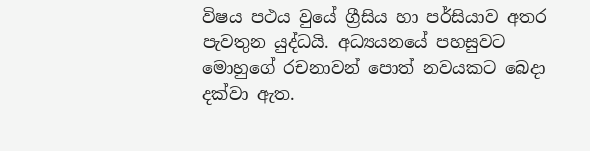විෂය පථය වුයේ ග්‍රීසිය හා පර්සියාව අතර පැවතුන යුද්ධයි. අධ්‍යයනයේ පහසුවට මොහුගේ රචනාවන් පොත් නවයකට බෙදා දක්වා ඇත.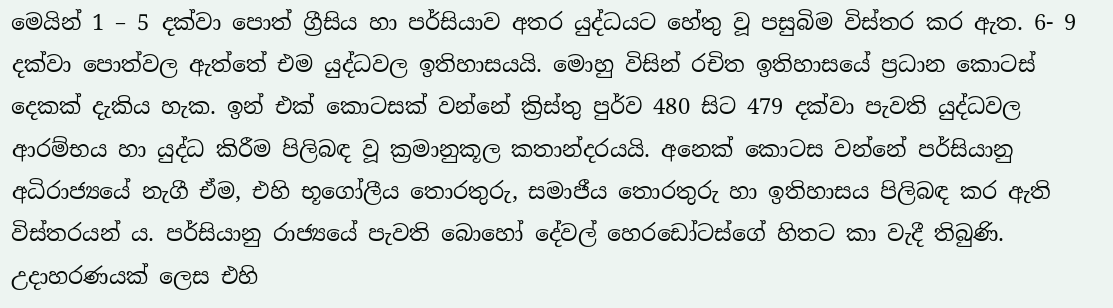මෙයින් 1 – 5 දක්වා පොත් ග්‍රීසිය හා පර්සියාව අතර යුද්ධයට හේතු වූ පසුබිම විස්තර කර ඇත. 6- 9 දක්වා පොත්වල ඇත්තේ එම යුද්ධවල ඉතිහාසයයි. මොහු විසින් රචිත ඉතිහාසයේ ප්‍රධාන කොටස් දෙකක් දැකිය හැක. ඉන් එක් කොටසක් වන්නේ ක්‍රිස්තු පුර්ව 480 සිට 479 දක්වා පැවති යුද්ධවල ආරම්භය හා යුද්ධ කිරීම පිලිබඳ වූ ක්‍රමානුකූල කතාන්දරයයි. අනෙක් කොටස වන්නේ පර්සියානු අධිරාජ්‍යයේ නැගී ඒම, එහි භූගෝලීය තොරතුරු, සමාජීය තොරතුරු හා ඉතිහාසය පිලිබඳ කර ඇති විස්තරයන් ය. පර්සියානු රාජ්‍යයේ පැවති බොහෝ දේවල් හෙරඩෝටස්ගේ හිතට කා වැදී තිබුණි. උදාහරණයක් ලෙස එහි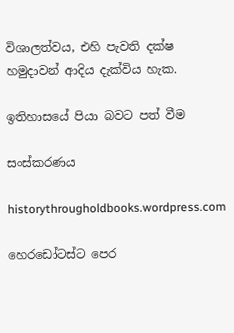විශාලත්වය, එහි පැවති දක්ෂ හමුදාවන් ආදිය දැක්විය හැක.

ඉතිහාසයේ පියා බවට පත් වීම

සංස්කරණය

historythrougholdbooks.wordpress.com

හෙරඩෝටස්ට පෙර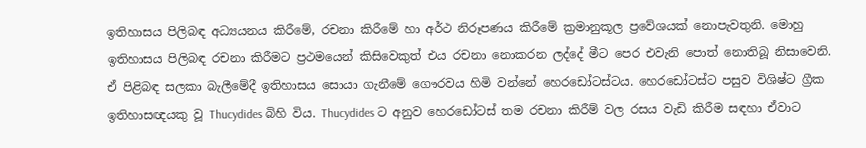ඉතිහාසය පිලිබඳ අධ්‍යයනය කිරීමේ, රචනා කිරීමේ හා අර්ථ නිරූපණය කිරීමේ ක්‍රමානුකූල ප්‍රවේශයක් නොපැවතුනි. මොහු ඉතිහාසය පිලිබඳ රචනා කිරීමට ප්‍රථමයෙන් කිසිවෙකුත් එය රචනා නොකරන ලද්දේ මීට පෙර එවැනි පොත් නොතිබූ නිසාවෙනි. ඒ පිළිබඳ සලකා බැලීමේදී ඉතිහාසය සොයා ගැනීමේ ගෞරවය හිමි වන්නේ හෙරඩෝටස්ටය. හෙරඩෝටස්ට පසුව විශිෂ්ට ග්‍රීක ඉතිහාසඥයකු වූ Thucydides බිහි විය. Thucydides ට අනුව හෙරඩෝටස් තම රචනා කිරීම් වල රසය වැඩි කිරීම සඳහා ඒවාට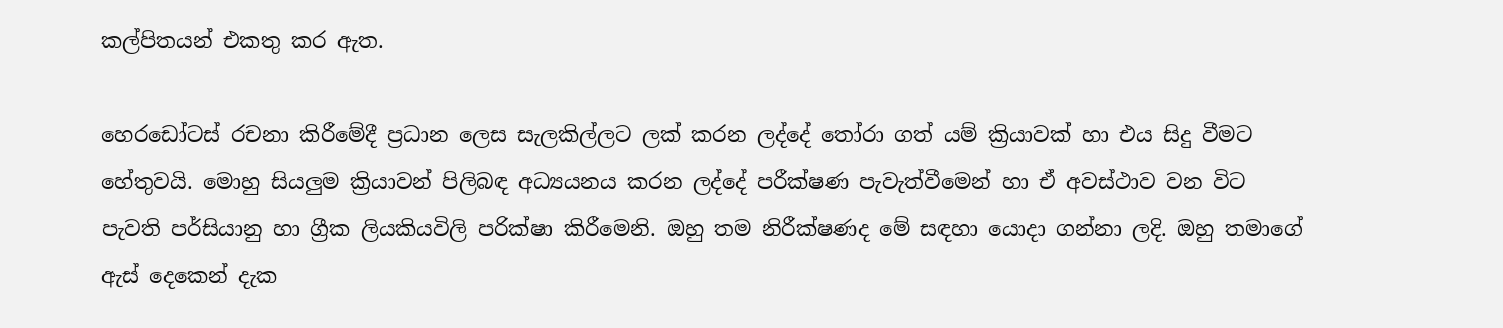කල්පිතයන් එකතු කර ඇත.

හෙරඩෝටස් රචනා කිරීමේදී ප්‍රධාන ලෙස සැලකිල්ලට ලක් කරන ලද්දේ තෝරා ගත් යම් ක්‍රියාවක් හා එය සිදු වීමට හේතුවයි. මොහු සියලුම ක්‍රියාවන් පිලිබඳ අධ්‍යයනය කරන ලද්දේ පරීක්ෂණ පැවැත්වීමෙන් හා ඒ අවස්ථාව වන විට පැවති පර්සියානු හා ග්‍රීක ලියකියවිලි පරික්ෂා කිරීමෙනි. ඔහු තම නිරීක්ෂණද මේ සඳහා යොදා ගන්නා ලදි. ඔහු තමාගේ ඇස් දෙකෙන් දැක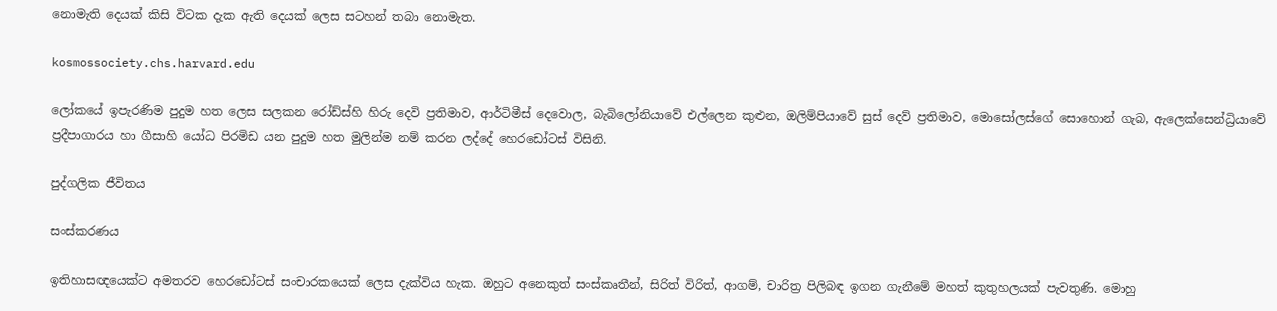නොමැති දෙයක් කිසි විටක දැක ඇති දෙයක් ලෙස සටහන් තබා නොමැත.

kosmossociety.chs.harvard.edu

ලෝකයේ ඉපැරණිම පුදුම හත ලෙස සලකන රෝඩ්ස්හි හිරු දෙවි ප්‍රතිමාව, ආර්ටිමීස් දෙවොල, බැබිලෝනියාවේ එල්ලෙන කුළුන, ඔලිම්පියාවේ සුස් දෙව් ප්‍රතිමාව, මොසෝලස්ගේ සොහොන් ගැබ, ඇලෙක්සෙන්ධ්‍රියාවේ ප්‍රදීපාගාරය හා ගීසාහි යෝධ පිරමිඩ යන පුදුම හත මුලින්ම නම් කරන ලද්දේ හෙරඩෝටස් විසිනි.

පුද්ගලික ජීවිතය

සංස්කරණය

ඉතිහාසඥයෙක්ට අමතරව හෙරඩෝටස් සංචාරකයෙක් ලෙස දැක්විය හැක. ඔහුට අනෙකුත් සංස්කෘතීන්, සිරිත් විරිත්, ආගම්, චාරිත්‍ර පිලිබඳ ඉගන ගැනීමේ මහත් කුතුහලයක් පැවතුණි. මොහු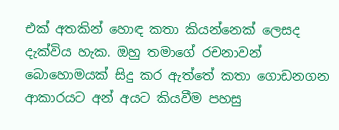එක් අතකින් හොඳ කතා කියන්නෙක් ලෙසද දැක්විය හැක. ඔහු තමාගේ රචනාවන් බොහොමයක් සිදු කර ඇත්තේ කතා ගොඩනගන ආකාරයට අන් අයට කියවීම පහසු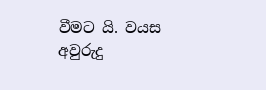වීමට යි. වයස අවුරුදු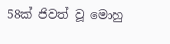58ක් ජිවත් වූ මොහු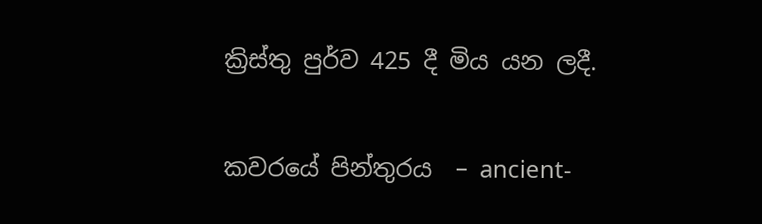ක්‍රිස්තු පුර්ව 425 දී මිය යන ලදී.

කවරයේ පින්තුරය  – ancient-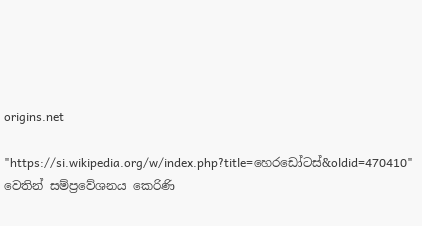origins.net

"https://si.wikipedia.org/w/index.php?title=හෙරඩෝටස්&oldid=470410" වෙතින් සම්ප්‍රවේශනය කෙරිණි